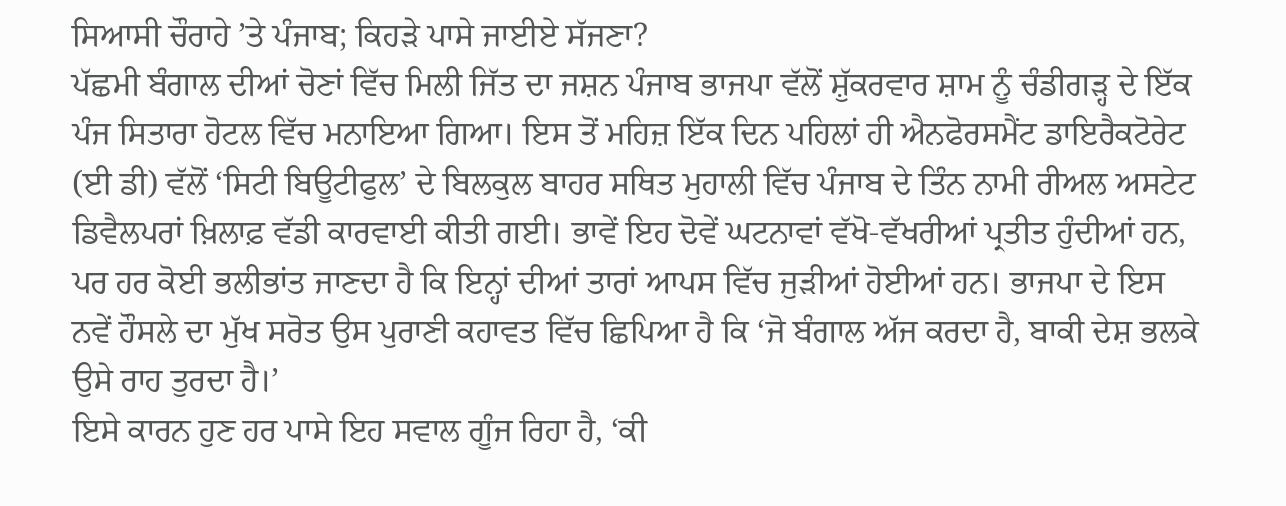ਸਿਆਸੀ ਚੌਰਾਹੇ ’ਤੇ ਪੰਜਾਬ; ਕਿਹੜੇ ਪਾਸੇ ਜਾਈਏ ਸੱਜਣਾ?
ਪੱਛਮੀ ਬੰਗਾਲ ਦੀਆਂ ਚੋਣਾਂ ਵਿੱਚ ਮਿਲੀ ਜਿੱਤ ਦਾ ਜਸ਼ਨ ਪੰਜਾਬ ਭਾਜਪਾ ਵੱਲੋਂ ਸ਼ੁੱਕਰਵਾਰ ਸ਼ਾਮ ਨੂੰ ਚੰਡੀਗੜ੍ਹ ਦੇ ਇੱਕ ਪੰਜ ਸਿਤਾਰਾ ਹੋਟਲ ਵਿੱਚ ਮਨਾਇਆ ਗਿਆ। ਇਸ ਤੋਂ ਮਹਿਜ਼ ਇੱਕ ਦਿਨ ਪਹਿਲਾਂ ਹੀ ਐਨਫੋਰਸਮੈਂਟ ਡਾਇਰੈਕਟੋਰੇਟ (ਈ ਡੀ) ਵੱਲੋਂ ‘ਸਿਟੀ ਬਿਊਟੀਫੁਲ’ ਦੇ ਬਿਲਕੁਲ ਬਾਹਰ ਸਥਿਤ ਮੁਹਾਲੀ ਵਿੱਚ ਪੰਜਾਬ ਦੇ ਤਿੰਨ ਨਾਮੀ ਰੀਅਲ ਅਸਟੇਟ ਡਿਵੈਲਪਰਾਂ ਖ਼ਿਲਾਫ਼ ਵੱਡੀ ਕਾਰਵਾਈ ਕੀਤੀ ਗਈ। ਭਾਵੇਂ ਇਹ ਦੋਵੇਂ ਘਟਨਾਵਾਂ ਵੱਖੋ-ਵੱਖਰੀਆਂ ਪ੍ਰਤੀਤ ਹੁੰਦੀਆਂ ਹਨ, ਪਰ ਹਰ ਕੋਈ ਭਲੀਭਾਂਤ ਜਾਣਦਾ ਹੈ ਕਿ ਇਨ੍ਹਾਂ ਦੀਆਂ ਤਾਰਾਂ ਆਪਸ ਵਿੱਚ ਜੁੜੀਆਂ ਹੋਈਆਂ ਹਨ। ਭਾਜਪਾ ਦੇ ਇਸ ਨਵੇਂ ਹੌਸਲੇ ਦਾ ਮੁੱਖ ਸਰੋਤ ਉਸ ਪੁਰਾਣੀ ਕਹਾਵਤ ਵਿੱਚ ਛਿਪਿਆ ਹੈ ਕਿ ‘ਜੋ ਬੰਗਾਲ ਅੱਜ ਕਰਦਾ ਹੈ, ਬਾਕੀ ਦੇਸ਼ ਭਲਕੇ ਉਸੇ ਰਾਹ ਤੁਰਦਾ ਹੈ।’
ਇਸੇ ਕਾਰਨ ਹੁਣ ਹਰ ਪਾਸੇ ਇਹ ਸਵਾਲ ਗੂੰਜ ਰਿਹਾ ਹੈ, ‘ਕੀ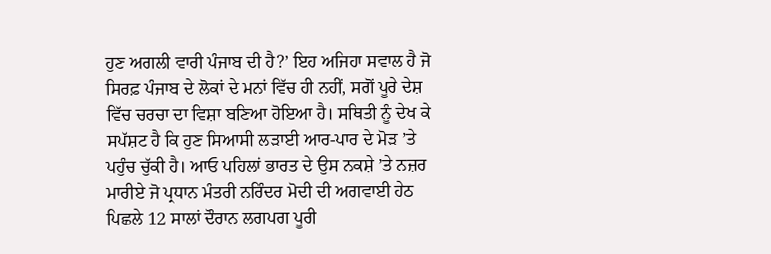ਹੁਣ ਅਗਲੀ ਵਾਰੀ ਪੰਜਾਬ ਦੀ ਹੈ?’ ਇਹ ਅਜਿਹਾ ਸਵਾਲ ਹੈ ਜੋ ਸਿਰਫ਼ ਪੰਜਾਬ ਦੇ ਲੋਕਾਂ ਦੇ ਮਨਾਂ ਵਿੱਚ ਹੀ ਨਹੀਂ, ਸਗੋਂ ਪੂਰੇ ਦੇਸ਼ ਵਿੱਚ ਚਰਚਾ ਦਾ ਵਿਸ਼ਾ ਬਣਿਆ ਹੋਇਆ ਹੈ। ਸਥਿਤੀ ਨੂੰ ਦੇਖ ਕੇ ਸਪੱਸ਼ਟ ਹੈ ਕਿ ਹੁਣ ਸਿਆਸੀ ਲੜਾਈ ਆਰ-ਪਾਰ ਦੇ ਮੋੜ ’ਤੇ ਪਹੁੰਚ ਚੁੱਕੀ ਹੈ। ਆਓ ਪਹਿਲਾਂ ਭਾਰਤ ਦੇ ਉਸ ਨਕਸ਼ੇ ’ਤੇ ਨਜ਼ਰ ਮਾਰੀਏ ਜੋ ਪ੍ਰਧਾਨ ਮੰਤਰੀ ਨਰਿੰਦਰ ਮੋਦੀ ਦੀ ਅਗਵਾਈ ਹੇਠ ਪਿਛਲੇ 12 ਸਾਲਾਂ ਦੌਰਾਨ ਲਗਪਗ ਪੂਰੀ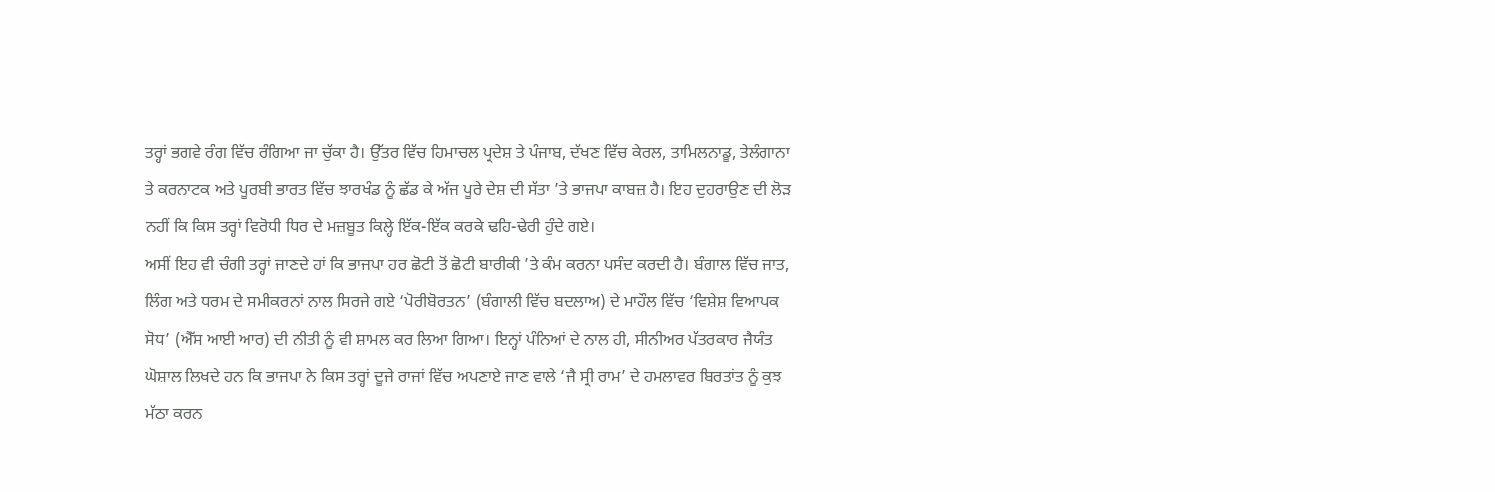ਤਰ੍ਹਾਂ ਭਗਵੇ ਰੰਗ ਵਿੱਚ ਰੰਗਿਆ ਜਾ ਚੁੱਕਾ ਹੈ। ਉੱਤਰ ਵਿੱਚ ਹਿਮਾਚਲ ਪ੍ਰਦੇਸ਼ ਤੇ ਪੰਜਾਬ, ਦੱਖਣ ਵਿੱਚ ਕੇਰਲ, ਤਾਮਿਲਨਾਡੂ, ਤੇਲੰਗਾਨਾ ਤੇ ਕਰਨਾਟਕ ਅਤੇ ਪੂਰਬੀ ਭਾਰਤ ਵਿੱਚ ਝਾਰਖੰਡ ਨੂੰ ਛੱਡ ਕੇ ਅੱਜ ਪੂਰੇ ਦੇਸ਼ ਦੀ ਸੱਤਾ ’ਤੇ ਭਾਜਪਾ ਕਾਬਜ਼ ਹੈ। ਇਹ ਦੁਹਰਾਉਣ ਦੀ ਲੋੜ ਨਹੀਂ ਕਿ ਕਿਸ ਤਰ੍ਹਾਂ ਵਿਰੋਧੀ ਧਿਰ ਦੇ ਮਜ਼ਬੂਤ ਕਿਲ੍ਹੇ ਇੱਕ-ਇੱਕ ਕਰਕੇ ਢਹਿ-ਢੇਰੀ ਹੁੰਦੇ ਗਏ।
ਅਸੀਂ ਇਹ ਵੀ ਚੰਗੀ ਤਰ੍ਹਾਂ ਜਾਣਦੇ ਹਾਂ ਕਿ ਭਾਜਪਾ ਹਰ ਛੋਟੀ ਤੋਂ ਛੋਟੀ ਬਾਰੀਕੀ ’ਤੇ ਕੰਮ ਕਰਨਾ ਪਸੰਦ ਕਰਦੀ ਹੈ। ਬੰਗਾਲ ਵਿੱਚ ਜਾਤ, ਲਿੰਗ ਅਤੇ ਧਰਮ ਦੇ ਸਮੀਕਰਨਾਂ ਨਾਲ ਸਿਰਜੇ ਗਏ ‘ਪੋਰੀਬੋਰਤਨ’ (ਬੰਗਾਲੀ ਵਿੱਚ ਬਦਲਾਅ) ਦੇ ਮਾਹੌਲ ਵਿੱਚ ‘ਵਿਸ਼ੇਸ਼ ਵਿਆਪਕ ਸੋਧ’ (ਐੱਸ ਆਈ ਆਰ) ਦੀ ਨੀਤੀ ਨੂੰ ਵੀ ਸ਼ਾਮਲ ਕਰ ਲਿਆ ਗਿਆ। ਇਨ੍ਹਾਂ ਪੰਨਿਆਂ ਦੇ ਨਾਲ ਹੀ, ਸੀਨੀਅਰ ਪੱਤਰਕਾਰ ਜੈਯੰਤ ਘੋਸ਼ਾਲ ਲਿਖਦੇ ਹਨ ਕਿ ਭਾਜਪਾ ਨੇ ਕਿਸ ਤਰ੍ਹਾਂ ਦੂਜੇ ਰਾਜਾਂ ਵਿੱਚ ਅਪਣਾਏ ਜਾਣ ਵਾਲੇ ‘ਜੈ ਸ੍ਰੀ ਰਾਮ’ ਦੇ ਹਮਲਾਵਰ ਬਿਰਤਾਂਤ ਨੂੰ ਕੁਝ ਮੱਠਾ ਕਰਨ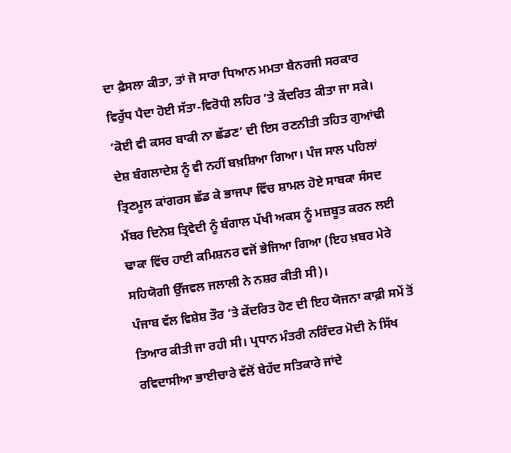ਦਾ ਫ਼ੈਸਲਾ ਕੀਤਾ, ਤਾਂ ਜੋ ਸਾਰਾ ਧਿਆਨ ਮਮਤਾ ਬੈਨਰਜੀ ਸਰਕਾਰ ਵਿਰੁੱਧ ਪੈਦਾ ਹੋਈ ਸੱਤਾ-ਵਿਰੋਧੀ ਲਹਿਰ ’ਤੇ ਕੇਂਦਰਿਤ ਕੀਤਾ ਜਾ ਸਕੇ। ‘ਕੋਈ ਵੀ ਕਸਰ ਬਾਕੀ ਨਾ ਛੱਡਣ’ ਦੀ ਇਸ ਰਣਨੀਤੀ ਤਹਿਤ ਗੁਆਂਢੀ ਦੇਸ਼ ਬੰਗਲਾਦੇਸ਼ ਨੂੰ ਵੀ ਨਹੀਂ ਬਖ਼ਸ਼ਿਆ ਗਿਆ। ਪੰਜ ਸਾਲ ਪਹਿਲਾਂ ਤ੍ਰਿਣਮੂਲ ਕਾਂਗਰਸ ਛੱਡ ਕੇ ਭਾਜਪਾ ਵਿੱਚ ਸ਼ਾਮਲ ਹੋਏ ਸਾਬਕਾ ਸੰਸਦ ਮੈਂਬਰ ਦਿਨੇਸ਼ ਤ੍ਰਿਵੇਦੀ ਨੂੰ ਬੰਗਾਲ ਪੱਖੀ ਅਕਸ ਨੂੰ ਮਜ਼ਬੂਤ ਕਰਨ ਲਈ ਢਾਕਾ ਵਿੱਚ ਹਾਈ ਕਮਿਸ਼ਨਰ ਵਜੋਂ ਭੇਜਿਆ ਗਿਆ (ਇਹ ਖ਼ਬਰ ਮੇਰੇ ਸਹਿਯੋਗੀ ਉੱਜਵਲ ਜਲਾਲੀ ਨੇ ਨਸ਼ਰ ਕੀਤੀ ਸੀ)।
ਪੰਜਾਬ ਵੱਲ ਵਿਸ਼ੇਸ਼ ਤੌਰ ’ਤੇ ਕੇਂਦਰਿਤ ਹੋਣ ਦੀ ਇਹ ਯੋਜਨਾ ਕਾਫ਼ੀ ਸਮੇਂ ਤੋਂ ਤਿਆਰ ਕੀਤੀ ਜਾ ਰਹੀ ਸੀ। ਪ੍ਰਧਾਨ ਮੰਤਰੀ ਨਰਿੰਦਰ ਮੋਦੀ ਨੇ ਸਿੱਖ ਰਵਿਦਾਸੀਆ ਭਾਈਚਾਰੇ ਵੱਲੋਂ ਬੇਹੱਦ ਸਤਿਕਾਰੇ ਜਾਂਦੇ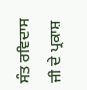ਸੰਤ ਰਵਿਦਾਸ ਜੀ ਦੇ ਪ੍ਰਕਾਸ਼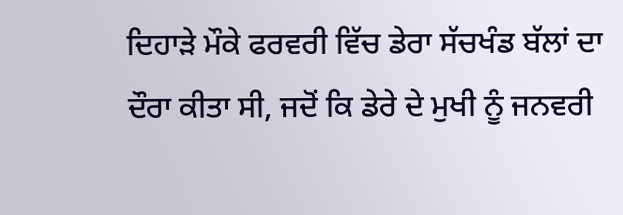ਦਿਹਾੜੇ ਮੌਕੇ ਫਰਵਰੀ ਵਿੱਚ ਡੇਰਾ ਸੱਚਖੰਡ ਬੱਲਾਂ ਦਾ ਦੌਰਾ ਕੀਤਾ ਸੀ, ਜਦੋਂ ਕਿ ਡੇਰੇ ਦੇ ਮੁਖੀ ਨੂੰ ਜਨਵਰੀ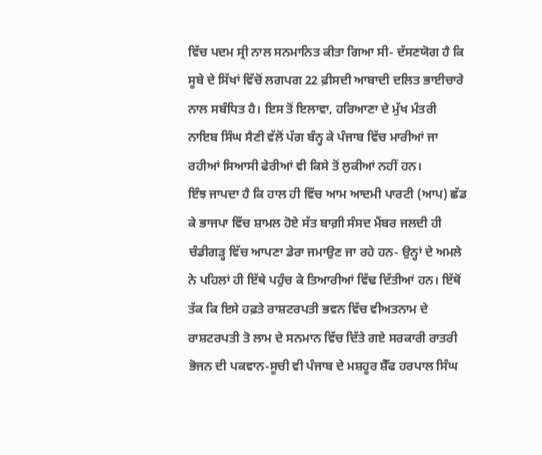ਵਿੱਚ ਪਦਮ ਸ੍ਰੀ ਨਾਲ ਸਨਮਾਨਿਤ ਕੀਤਾ ਗਿਆ ਸੀ- ਦੱਸਣਯੋਗ ਹੈ ਕਿ ਸੂਬੇ ਦੇ ਸਿੱਖਾਂ ਵਿੱਚੋਂ ਲਗਪਗ 22 ਫ਼ੀਸਦੀ ਆਬਾਦੀ ਦਲਿਤ ਭਾਈਚਾਰੇ ਨਾਲ ਸਬੰਧਿਤ ਹੈ। ਇਸ ਤੋਂ ਇਲਾਵਾ, ਹਰਿਆਣਾ ਦੇ ਮੁੱਖ ਮੰਤਰੀ ਨਾਇਬ ਸਿੰਘ ਸੈਣੀ ਵੱਲੋਂ ਪੱਗ ਬੰਨ੍ਹ ਕੇ ਪੰਜਾਬ ਵਿੱਚ ਮਾਰੀਆਂ ਜਾ ਰਹੀਆਂ ਸਿਆਸੀ ਫੇਰੀਆਂ ਵੀ ਕਿਸੇ ਤੋਂ ਲੁਕੀਆਂ ਨਹੀਂ ਹਨ।
ਇੰਝ ਜਾਪਦਾ ਹੈ ਕਿ ਹਾਲ ਹੀ ਵਿੱਚ ਆਮ ਆਦਮੀ ਪਾਰਟੀ (ਆਪ) ਛੱਡ ਕੇ ਭਾਜਪਾ ਵਿੱਚ ਸ਼ਾਮਲ ਹੋਏ ਸੱਤ ਬਾਗ਼ੀ ਸੰਸਦ ਮੈਂਬਰ ਜਲਦੀ ਹੀ ਚੰਡੀਗੜ੍ਹ ਵਿੱਚ ਆਪਣਾ ਡੇਰਾ ਜਮਾਉਣ ਜਾ ਰਹੇ ਹਨ- ਉਨ੍ਹਾਂ ਦੇ ਅਮਲੇ ਨੇ ਪਹਿਲਾਂ ਹੀ ਇੱਥੇ ਪਹੁੰਚ ਕੇ ਤਿਆਰੀਆਂ ਵਿੱਢ ਦਿੱਤੀਆਂ ਹਨ। ਇੱਥੋਂ ਤੱਕ ਕਿ ਇਸੇ ਹਫ਼ਤੇ ਰਾਸ਼ਟਰਪਤੀ ਭਵਨ ਵਿੱਚ ਵੀਅਤਨਾਮ ਦੇ ਰਾਸ਼ਟਰਪਤੀ ਤੋ ਲਾਮ ਦੇ ਸਨਮਾਨ ਵਿੱਚ ਦਿੱਤੇ ਗਏ ਸਰਕਾਰੀ ਰਾਤਰੀ ਭੋਜਨ ਦੀ ਪਕਵਾਨ-ਸੂਚੀ ਵੀ ਪੰਜਾਬ ਦੇ ਮਸ਼ਹੂਰ ਸ਼ੈੱਫ ਹਰਪਾਲ ਸਿੰਘ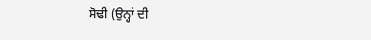ਸੋਢੀ (ਉਨ੍ਹਾਂ ਦੀ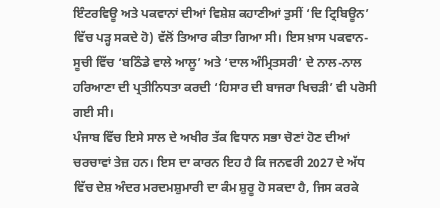ਇੰਟਰਵਿਊ ਅਤੇ ਪਕਵਾਨਾਂ ਦੀਆਂ ਵਿਸ਼ੇਸ਼ ਕਹਾਣੀਆਂ ਤੁਸੀਂ ‘ਦਿ ਟ੍ਰਿਬਿਊਨ’ ਵਿੱਚ ਪੜ੍ਹ ਸਕਦੇ ਹੋ) ਵੱਲੋਂ ਤਿਆਰ ਕੀਤਾ ਗਿਆ ਸੀ। ਇਸ ਖ਼ਾਸ ਪਕਵਾਨ-ਸੂਚੀ ਵਿੱਚ ‘ਬਠਿੰਡੇ ਵਾਲੇ ਆਲੂ’ ਅਤੇ ‘ਦਾਲ ਅੰਮ੍ਰਿਤਸਰੀ’ ਦੇ ਨਾਲ-ਨਾਲ ਹਰਿਆਣਾ ਦੀ ਪ੍ਰਤੀਨਿਧਤਾ ਕਰਦੀ ‘ਹਿਸਾਰ ਦੀ ਬਾਜਰਾ ਖਿਚੜੀ’ ਵੀ ਪਰੋਸੀ ਗਈ ਸੀ।
ਪੰਜਾਬ ਵਿੱਚ ਇਸੇ ਸਾਲ ਦੇ ਅਖੀਰ ਤੱਕ ਵਿਧਾਨ ਸਭਾ ਚੋਣਾਂ ਹੋਣ ਦੀਆਂ ਚਰਚਾਵਾਂ ਤੇਜ਼ ਹਨ। ਇਸ ਦਾ ਕਾਰਨ ਇਹ ਹੈ ਕਿ ਜਨਵਰੀ 2027 ਦੇ ਅੱਧ ਵਿੱਚ ਦੇਸ਼ ਅੰਦਰ ਮਰਦਮਸ਼ੁਮਾਰੀ ਦਾ ਕੰਮ ਸ਼ੁਰੂ ਹੋ ਸਕਦਾ ਹੈ, ਜਿਸ ਕਰਕੇ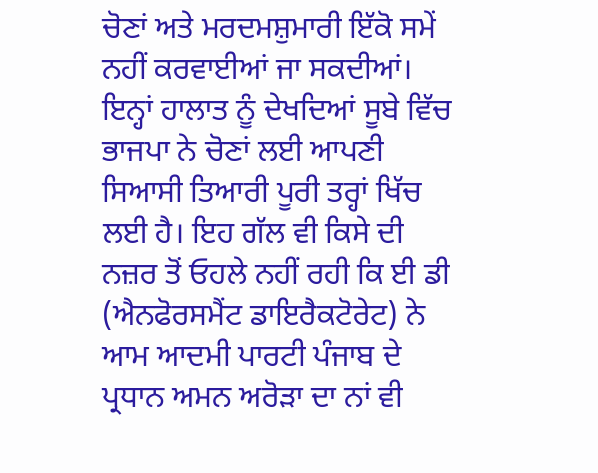ਚੋਣਾਂ ਅਤੇ ਮਰਦਮਸ਼ੁਮਾਰੀ ਇੱਕੋ ਸਮੇਂ ਨਹੀਂ ਕਰਵਾਈਆਂ ਜਾ ਸਕਦੀਆਂ। ਇਨ੍ਹਾਂ ਹਾਲਾਤ ਨੂੰ ਦੇਖਦਿਆਂ ਸੂਬੇ ਵਿੱਚ ਭਾਜਪਾ ਨੇ ਚੋਣਾਂ ਲਈ ਆਪਣੀ ਸਿਆਸੀ ਤਿਆਰੀ ਪੂਰੀ ਤਰ੍ਹਾਂ ਖਿੱਚ ਲਈ ਹੈ। ਇਹ ਗੱਲ ਵੀ ਕਿਸੇ ਦੀ ਨਜ਼ਰ ਤੋਂ ਓਹਲੇ ਨਹੀਂ ਰਹੀ ਕਿ ਈ ਡੀ (ਐਨਫੋਰਸਮੈਂਟ ਡਾਇਰੈਕਟੋਰੇਟ) ਨੇ ਆਮ ਆਦਮੀ ਪਾਰਟੀ ਪੰਜਾਬ ਦੇ ਪ੍ਰਧਾਨ ਅਮਨ ਅਰੋੜਾ ਦਾ ਨਾਂ ਵੀ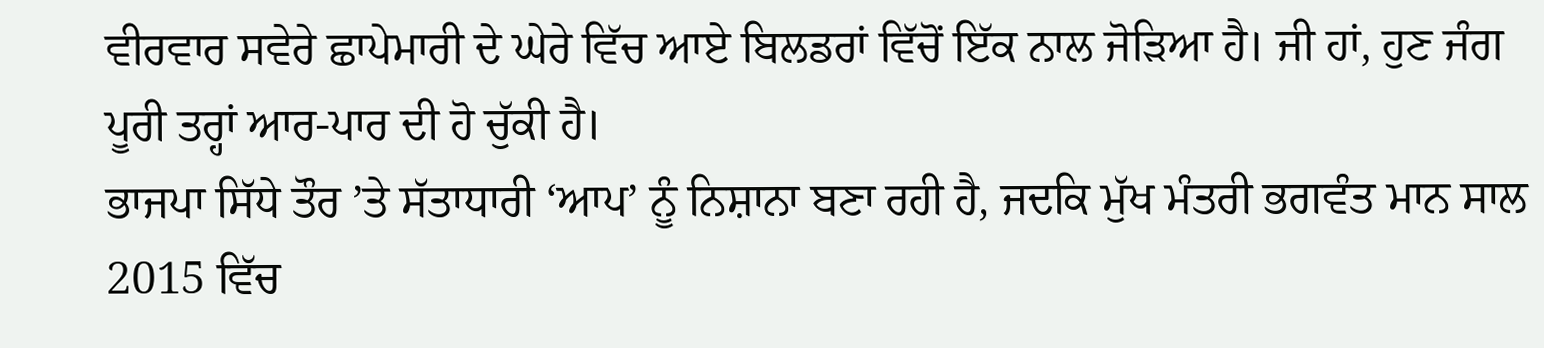ਵੀਰਵਾਰ ਸਵੇਰੇ ਛਾਪੇਮਾਰੀ ਦੇ ਘੇਰੇ ਵਿੱਚ ਆਏ ਬਿਲਡਰਾਂ ਵਿੱਚੋਂ ਇੱਕ ਨਾਲ ਜੋੜਿਆ ਹੈ। ਜੀ ਹਾਂ, ਹੁਣ ਜੰਗ ਪੂਰੀ ਤਰ੍ਹਾਂ ਆਰ-ਪਾਰ ਦੀ ਹੋ ਚੁੱਕੀ ਹੈ।
ਭਾਜਪਾ ਸਿੱਧੇ ਤੌਰ ’ਤੇ ਸੱਤਾਧਾਰੀ ‘ਆਪ’ ਨੂੰ ਨਿਸ਼ਾਨਾ ਬਣਾ ਰਹੀ ਹੈ, ਜਦਕਿ ਮੁੱਖ ਮੰਤਰੀ ਭਗਵੰਤ ਮਾਨ ਸਾਲ 2015 ਵਿੱਚ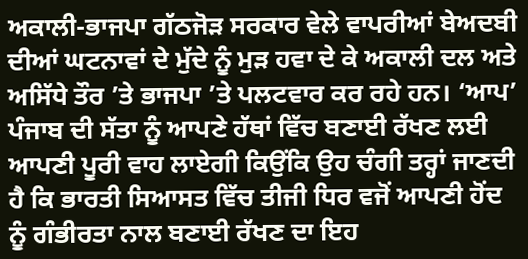ਅਕਾਲੀ-ਭਾਜਪਾ ਗੱਠਜੋੜ ਸਰਕਾਰ ਵੇਲੇ ਵਾਪਰੀਆਂ ਬੇਅਦਬੀ ਦੀਆਂ ਘਟਨਾਵਾਂ ਦੇ ਮੁੱਦੇ ਨੂੰ ਮੁੜ ਹਵਾ ਦੇ ਕੇ ਅਕਾਲੀ ਦਲ ਅਤੇ ਅਸਿੱਧੇ ਤੌਰ ’ਤੇ ਭਾਜਪਾ ’ਤੇ ਪਲਟਵਾਰ ਕਰ ਰਹੇ ਹਨ। ‘ਆਪ’ ਪੰਜਾਬ ਦੀ ਸੱਤਾ ਨੂੰ ਆਪਣੇ ਹੱਥਾਂ ਵਿੱਚ ਬਣਾਈ ਰੱਖਣ ਲਈ ਆਪਣੀ ਪੂਰੀ ਵਾਹ ਲਾਏਗੀ ਕਿਉਂਕਿ ਉਹ ਚੰਗੀ ਤਰ੍ਹਾਂ ਜਾਣਦੀ ਹੈ ਕਿ ਭਾਰਤੀ ਸਿਆਸਤ ਵਿੱਚ ਤੀਜੀ ਧਿਰ ਵਜੋਂ ਆਪਣੀ ਹੋਂਦ ਨੂੰ ਗੰਭੀਰਤਾ ਨਾਲ ਬਣਾਈ ਰੱਖਣ ਦਾ ਇਹ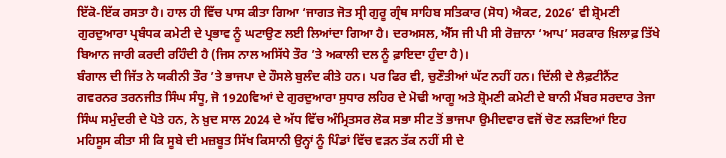ਇੱਕੋ-ਇੱਕ ਰਸਤਾ ਹੈ। ਹਾਲ ਹੀ ਵਿੱਚ ਪਾਸ ਕੀਤਾ ਗਿਆ ‘ਜਾਗਤ ਜੋਤ ਸ੍ਰੀ ਗੁਰੂ ਗ੍ਰੰਥ ਸਾਹਿਬ ਸਤਿਕਾਰ (ਸੋਧ) ਐਕਟ, 2026’ ਵੀ ਸ਼੍ਰੋਮਣੀ ਗੁਰਦੁਆਰਾ ਪ੍ਰਬੰਧਕ ਕਮੇਟੀ ਦੇ ਪ੍ਰਭਾਵ ਨੂੰ ਘਟਾਉਣ ਲਈ ਲਿਆਂਦਾ ਗਿਆ ਹੈ। ਦਰਅਸਲ, ਐੱਸ ਜੀ ਪੀ ਸੀ ਰੋਜ਼ਾਨਾ ‘ਆਪ’ ਸਰਕਾਰ ਖ਼ਿਲਾਫ਼ ਤਿੱਖੇ ਬਿਆਨ ਜਾਰੀ ਕਰਦੀ ਰਹਿੰਦੀ ਹੈ (ਜਿਸ ਨਾਲ ਅਸਿੱਧੇ ਤੌਰ ’ਤੇ ਅਕਾਲੀ ਦਲ ਨੂੰ ਫ਼ਾਇਦਾ ਹੁੰਦਾ ਹੈ)।
ਬੰਗਾਲ ਦੀ ਜਿੱਤ ਨੇ ਯਕੀਨੀ ਤੌਰ ’ਤੇ ਭਾਜਪਾ ਦੇ ਹੌਸਲੇ ਬੁਲੰਦ ਕੀਤੇ ਹਨ। ਪਰ ਫਿਰ ਵੀ, ਚੁਣੌਤੀਆਂ ਘੱਟ ਨਹੀਂ ਹਨ। ਦਿੱਲੀ ਦੇ ਲੈਫ਼ਟੀਨੈਂਟ ਗਵਰਨਰ ਤਰਨਜੀਤ ਸਿੰਘ ਸੰਧੂ, ਜੋ 1920ਵਿਆਂ ਦੇ ਗੁਰਦੁਆਰਾ ਸੁਧਾਰ ਲਹਿਰ ਦੇ ਮੋਢੀ ਆਗੂ ਅਤੇ ਸ਼੍ਰੋਮਣੀ ਕਮੇਟੀ ਦੇ ਬਾਨੀ ਮੈਂਬਰ ਸਰਦਾਰ ਤੇਜਾ ਸਿੰਘ ਸਮੁੰਦਰੀ ਦੇ ਪੋਤੇ ਹਨ, ਨੇ ਖ਼ੁਦ ਸਾਲ 2024 ਦੇ ਅੱਧ ਵਿੱਚ ਅੰਮ੍ਰਿਤਸਰ ਲੋਕ ਸਭਾ ਸੀਟ ਤੋਂ ਭਾਜਪਾ ਉਮੀਦਵਾਰ ਵਜੋਂ ਚੋਣ ਲੜਦਿਆਂ ਇਹ ਮਹਿਸੂਸ ਕੀਤਾ ਸੀ ਕਿ ਸੂਬੇ ਦੀ ਮਜ਼ਬੂਤ ਸਿੱਖ ਕਿਸਾਨੀ ਉਨ੍ਹਾਂ ਨੂੰ ਪਿੰਡਾਂ ਵਿੱਚ ਵੜਨ ਤੱਕ ਨਹੀਂ ਸੀ ਦੇ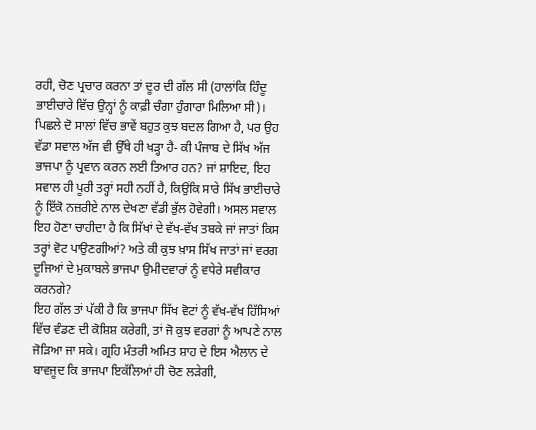ਰਹੀ, ਚੋਣ ਪ੍ਰਚਾਰ ਕਰਨਾ ਤਾਂ ਦੂਰ ਦੀ ਗੱਲ ਸੀ (ਹਾਲਾਂਕਿ ਹਿੰਦੂ ਭਾਈਚਾਰੇ ਵਿੱਚ ਉਨ੍ਹਾਂ ਨੂੰ ਕਾਫ਼ੀ ਚੰਗਾ ਹੁੰਗਾਰਾ ਮਿਲਿਆ ਸੀ)।
ਪਿਛਲੇ ਦੋ ਸਾਲਾਂ ਵਿੱਚ ਭਾਵੇਂ ਬਹੁਤ ਕੁਝ ਬਦਲ ਗਿਆ ਹੈ, ਪਰ ਉਹ ਵੱਡਾ ਸਵਾਲ ਅੱਜ ਵੀ ਉੱਥੇ ਹੀ ਖੜ੍ਹਾ ਹੈ- ਕੀ ਪੰਜਾਬ ਦੇ ਸਿੱਖ ਅੱਜ ਭਾਜਪਾ ਨੂੰ ਪ੍ਰਵਾਨ ਕਰਨ ਲਈ ਤਿਆਰ ਹਨ? ਜਾਂ ਸ਼ਾਇਦ, ਇਹ ਸਵਾਲ ਹੀ ਪੂਰੀ ਤਰ੍ਹਾਂ ਸਹੀ ਨਹੀਂ ਹੈ, ਕਿਉਂਕਿ ਸਾਰੇ ਸਿੱਖ ਭਾਈਚਾਰੇ ਨੂੰ ਇੱਕੋ ਨਜ਼ਰੀਏ ਨਾਲ ਦੇਖਣਾ ਵੱਡੀ ਭੁੱਲ ਹੋਵੇਗੀ। ਅਸਲ ਸਵਾਲ ਇਹ ਹੋਣਾ ਚਾਹੀਦਾ ਹੈ ਕਿ ਸਿੱਖਾਂ ਦੇ ਵੱਖ-ਵੱਖ ਤਬਕੇ ਜਾਂ ਜਾਤਾਂ ਕਿਸ ਤਰ੍ਹਾਂ ਵੋਟ ਪਾਉਣਗੀਆਂ? ਅਤੇ ਕੀ ਕੁਝ ਖ਼ਾਸ ਸਿੱਖ ਜਾਤਾਂ ਜਾਂ ਵਰਗ ਦੂਜਿਆਂ ਦੇ ਮੁਕਾਬਲੇ ਭਾਜਪਾ ਉਮੀਦਵਾਰਾਂ ਨੂੰ ਵਧੇਰੇ ਸਵੀਕਾਰ ਕਰਨਗੇ?
ਇਹ ਗੱਲ ਤਾਂ ਪੱਕੀ ਹੈ ਕਿ ਭਾਜਪਾ ਸਿੱਖ ਵੋਟਾਂ ਨੂੰ ਵੱਖ-ਵੱਖ ਹਿੱਸਿਆਂ ਵਿੱਚ ਵੰਡਣ ਦੀ ਕੋਸ਼ਿਸ਼ ਕਰੇਗੀ, ਤਾਂ ਜੋ ਕੁਝ ਵਰਗਾਂ ਨੂੰ ਆਪਣੇ ਨਾਲ ਜੋੜਿਆ ਜਾ ਸਕੇ। ਗ੍ਰਹਿ ਮੰਤਰੀ ਅਮਿਤ ਸ਼ਾਹ ਦੇ ਇਸ ਐਲਾਨ ਦੇ ਬਾਵਜੂਦ ਕਿ ਭਾਜਪਾ ਇਕੱਲਿਆਂ ਹੀ ਚੋਣ ਲੜੇਗੀ,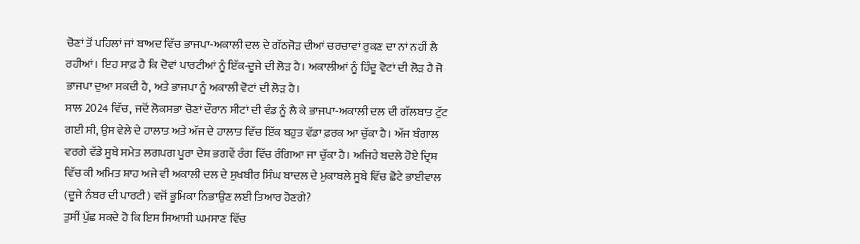ਚੋਣਾਂ ਤੋਂ ਪਹਿਲਾਂ ਜਾਂ ਬਾਅਦ ਵਿੱਚ ਭਾਜਪਾ-ਅਕਾਲੀ ਦਲ ਦੇ ਗੱਠਜੋੜ ਦੀਆਂ ਚਰਚਾਵਾਂ ਰੁਕਣ ਦਾ ਨਾਂ ਨਹੀਂ ਲੈ ਰਹੀਆਂ। ਇਹ ਸਾਫ਼ ਹੈ ਕਿ ਦੋਵਾਂ ਪਾਰਟੀਆਂ ਨੂੰ ਇੱਕ-ਦੂਜੇ ਦੀ ਲੋੜ ਹੈ। ਅਕਾਲੀਆਂ ਨੂੰ ਹਿੰਦੂ ਵੋਟਾਂ ਦੀ ਲੋੜ ਹੈ ਜੋ ਭਾਜਪਾ ਦੁਆ ਸਕਦੀ ਹੈ, ਅਤੇ ਭਾਜਪਾ ਨੂੰ ਅਕਾਲੀ ਵੋਟਾਂ ਦੀ ਲੋੜ ਹੈ।
ਸਾਲ 2024 ਵਿੱਚ, ਜਦੋਂ ਲੋਕਸਭਾ ਚੋਣਾਂ ਦੌਰਾਨ ਸੀਟਾਂ ਦੀ ਵੰਡ ਨੂੰ ਲੈ ਕੇ ਭਾਜਪਾ-ਅਕਾਲੀ ਦਲ ਦੀ ਗੱਲਬਾਤ ਟੁੱਟ ਗਈ ਸੀ, ਉਸ ਵੇਲੇ ਦੇ ਹਾਲਾਤ ਅਤੇ ਅੱਜ ਦੇ ਹਾਲਾਤ ਵਿੱਚ ਇੱਕ ਬਹੁਤ ਵੱਡਾ ਫ਼ਰਕ ਆ ਚੁੱਕਾ ਹੈ। ਅੱਜ ਬੰਗਾਲ ਵਰਗੇ ਵੱਡੇ ਸੂਬੇ ਸਮੇਤ ਲਗਪਗ ਪੂਰਾ ਦੇਸ਼ ਭਗਵੇਂ ਰੰਗ ਵਿੱਚ ਰੰਗਿਆ ਜਾ ਚੁੱਕਾ ਹੈ। ਅਜਿਹੇ ਬਦਲੇ ਹੋਏ ਦ੍ਰਿਸ਼ ਵਿੱਚ ਕੀ ਅਮਿਤ ਸ਼ਾਹ ਅਜੇ ਵੀ ਅਕਾਲੀ ਦਲ ਦੇ ਸੁਖਬੀਰ ਸਿੰਘ ਬਾਦਲ ਦੇ ਮੁਕਾਬਲੇ ਸੂਬੇ ਵਿੱਚ ਛੋਟੇ ਭਾਈਵਾਲ (ਦੂਜੇ ਨੰਬਰ ਦੀ ਪਾਰਟੀ) ਵਜੋਂ ਭੂਮਿਕਾ ਨਿਭਾਉਣ ਲਈ ਤਿਆਰ ਹੋਣਗੇ?
ਤੁਸੀਂ ਪੁੱਛ ਸਕਦੇ ਹੋ ਕਿ ਇਸ ਸਿਆਸੀ ਘਮਸਾਣ ਵਿੱਚ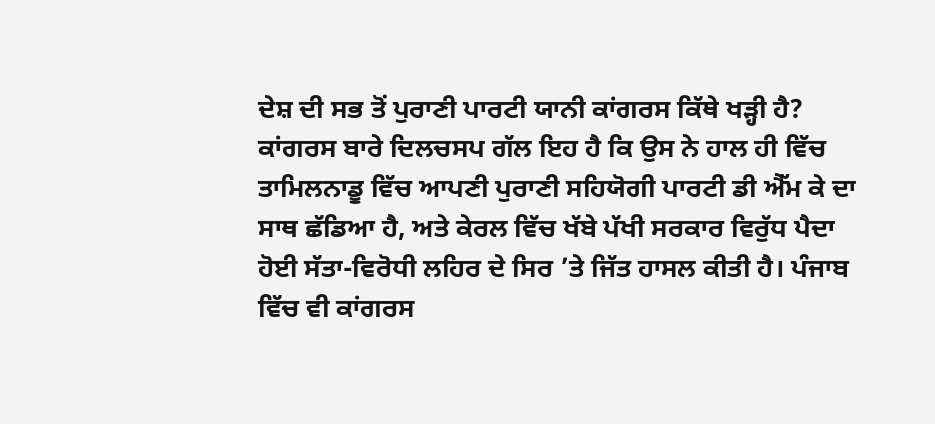ਦੇਸ਼ ਦੀ ਸਭ ਤੋਂ ਪੁਰਾਣੀ ਪਾਰਟੀ ਯਾਨੀ ਕਾਂਗਰਸ ਕਿੱਥੇ ਖੜ੍ਹੀ ਹੈ? ਕਾਂਗਰਸ ਬਾਰੇ ਦਿਲਚਸਪ ਗੱਲ ਇਹ ਹੈ ਕਿ ਉਸ ਨੇ ਹਾਲ ਹੀ ਵਿੱਚ ਤਾਮਿਲਨਾਡੂ ਵਿੱਚ ਆਪਣੀ ਪੁਰਾਣੀ ਸਹਿਯੋਗੀ ਪਾਰਟੀ ਡੀ ਐੱਮ ਕੇ ਦਾ ਸਾਥ ਛੱਡਿਆ ਹੈ, ਅਤੇ ਕੇਰਲ ਵਿੱਚ ਖੱਬੇ ਪੱਖੀ ਸਰਕਾਰ ਵਿਰੁੱਧ ਪੈਦਾ ਹੋਈ ਸੱਤਾ-ਵਿਰੋਧੀ ਲਹਿਰ ਦੇ ਸਿਰ ’ਤੇ ਜਿੱਤ ਹਾਸਲ ਕੀਤੀ ਹੈ। ਪੰਜਾਬ ਵਿੱਚ ਵੀ ਕਾਂਗਰਸ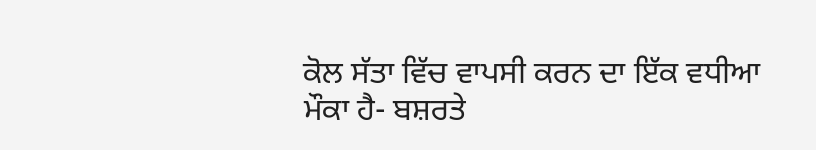ਕੋਲ ਸੱਤਾ ਵਿੱਚ ਵਾਪਸੀ ਕਰਨ ਦਾ ਇੱਕ ਵਧੀਆ ਮੌਕਾ ਹੈ- ਬਸ਼ਰਤੇ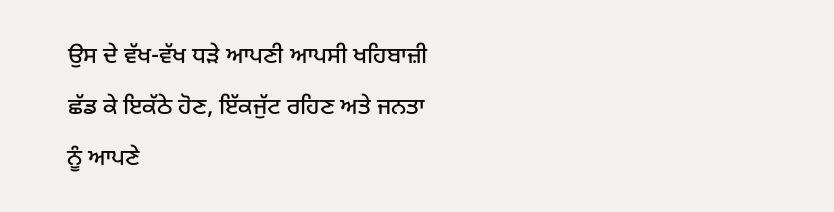ਉਸ ਦੇ ਵੱਖ-ਵੱਖ ਧੜੇ ਆਪਣੀ ਆਪਸੀ ਖਹਿਬਾਜ਼ੀ ਛੱਡ ਕੇ ਇਕੱਠੇ ਹੋਣ, ਇੱਕਜੁੱਟ ਰਹਿਣ ਅਤੇ ਜਨਤਾ ਨੂੰ ਆਪਣੇ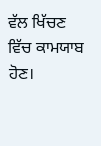ਵੱਲ ਖਿੱਚਣ ਵਿੱਚ ਕਾਮਯਾਬ ਹੋਣ।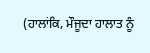(ਹਾਲਾਂਕਿ, ਮੌਜੂਦਾ ਹਾਲਾਤ ਨੂੰ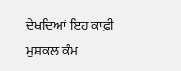ਦੇਖਦਿਆਂ ਇਹ ਕਾਫ਼ੀ ਮੁਸ਼ਕਲ ਕੰਮ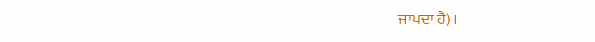ਜਾਪਦਾ ਹੈ)।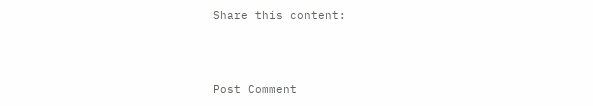Share this content:



Post Comment